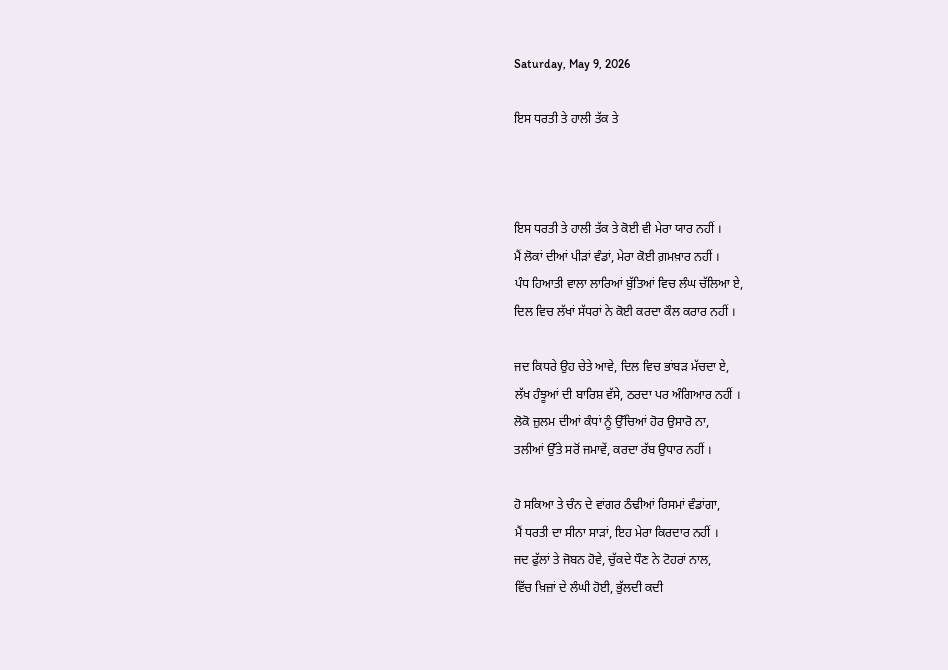Saturday, May 9, 2026

ਇਸ ਧਰਤੀ ਤੇ ਹਾਲੀ ਤੱਕ ਤੇ



ਇਸ ਧਰਤੀ ਤੇ ਹਾਲੀ ਤੱਕ ਤੇ ਕੋਈ ਵੀ ਮੇਰਾ ਯਾਰ ਨਹੀਂ ।
ਮੈਂ ਲੋਕਾਂ ਦੀਆਂ ਪੀੜਾਂ ਵੰਡਾਂ, ਮੇਰਾ ਕੋਈ ਗ਼ਮਖ਼ਾਰ ਨਹੀਂ ।
ਪੰਧ ਹਿਆਤੀ ਵਾਲਾ ਲਾਰਿਆਂ ਬੁੱਤਿਆਂ ਵਿਚ ਲੰਘ ਚੱਲਿਆ ਏ,
ਦਿਲ ਵਿਚ ਲੱਖਾਂ ਸੱਧਰਾਂ ਨੇ ਕੋਈ ਕਰਦਾ ਕੌਲ ਕਰਾਰ ਨਹੀਂ ।

ਜਦ ਕਿਧਰੇ ਉਹ ਚੇਤੇ ਆਵੇ, ਦਿਲ ਵਿਚ ਭਾਂਬੜ ਮੱਚਦਾ ਏ,
ਲੱਖ ਹੰਝੂਆਂ ਦੀ ਬਾਰਿਸ਼ ਵੱਸੇ, ਠਰਦਾ ਪਰ ਅੰਗਿਆਰ ਨਹੀਂ ।
ਲੋਕੋ ਜ਼ੁਲਮ ਦੀਆਂ ਕੰਧਾਂ ਨੂੰ ਉੱਚਿਆਂ ਹੋਰ ਉਸਾਰੋ ਨਾ,
ਤਲੀਆਂ ਉੱਤੇ ਸਰੋਂ ਜਮਾਵੇਂ, ਕਰਦਾ ਰੱਬ ਉਧਾਰ ਨਹੀਂ ।

ਹੋ ਸਕਿਆ ਤੇ ਚੰਨ ਦੇ ਵਾਂਗਰ ਠੰਢੀਆਂ ਰਿਸਮਾਂ ਵੰਡਾਂਗਾ,
ਮੈਂ ਧਰਤੀ ਦਾ ਸੀਨਾ ਸਾੜਾਂ, ਇਹ ਮੇਰਾ ਕਿਰਦਾਰ ਨਹੀਂ ।
ਜਦ ਫੁੱਲਾਂ ਤੇ ਜੋਬਨ ਹੋਵੇ, ਚੁੱਕਦੇ ਧੌਣ ਨੇ ਟੋਹਰਾਂ ਨਾਲ,
ਵਿੱਚ ਖ਼ਿਜ਼ਾਂ ਦੇ ਲੰਘੀ ਹੋਈ, ਭੁੱਲਦੀ ਕਦੀ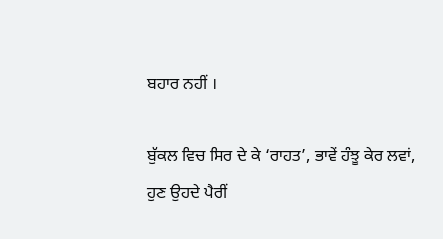ਬਹਾਰ ਨਹੀਂ ।

ਬੁੱਕਲ ਵਿਚ ਸਿਰ ਦੇ ਕੇ ‘ਰਾਹਤ’, ਭਾਵੇਂ ਹੰਝੂ ਕੇਰ ਲਵਾਂ,
ਹੁਣ ਉਹਦੇ ਪੈਰੀਂ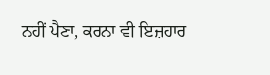ਨਹੀਂ ਪੈਣਾ, ਕਰਨਾ ਵੀ ਇਜ਼ਹਾਰ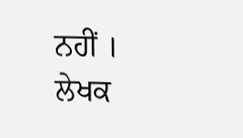ਨਹੀਂ ।
ਲੇਖਕ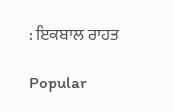: ਇਕਬਾਲ ਰਾਹਤ

Popular